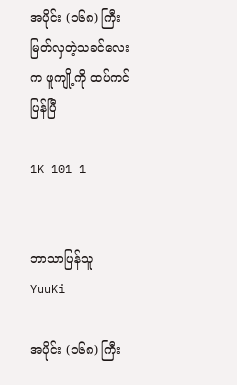အပိုင်း (၁၆၈) ကြီးမြတ်လှတဲ့သခင်လေးက ဖူကျို့ကို ထပ်ကင်ပြန်ပြီ

1K 101 1


ဘာသာပြန်သူ YuuKi

အပိုင်း (၁၆၈) ကြီး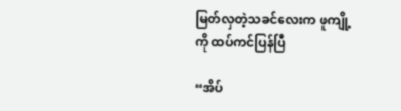မြတ်လှတဲ့သခင်လေးက ဖူကျို့ကို ထပ်ကင်ပြန်ပြီ

“အိပ်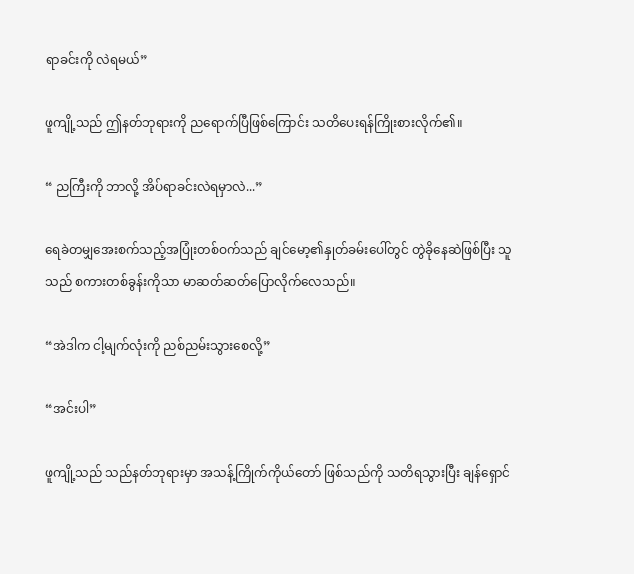ရာခင်းကို လဲရမယ်”

ဖူကျို့သည် ဤနတ်ဘုရားကို ညရောက်ပြီဖြစ်ကြောင်း သတိပေးရန်ကြိုးစားလိုက်၏။

“ ညကြီးကို ဘာလို့ အိပ်ရာခင်းလဲရမှာလဲ...”

ရေခဲတမျှအေးစက်သည့်အပြုံးတစ်ဝက်သည် ချင်မော့၏နှုတ်ခမ်းပေါ်တွင် တွဲခိုနေဆဲဖြစ်ပြီး သူသည် စကားတစ်ခွန်းကိုသာ မာဆတ်ဆတ်ပြောလိုက်လေသည်။

“အဲဒါက ငါ့မျက်လုံးကို ညစ်ညမ်းသွားစေလို့”

“အင်းပါ”

ဖူကျို့သည် သည်နတ်ဘုရားမှာ အသန့်ကြိုက်ကိုယ်တော် ဖြစ်သည်ကို သတိရသွားပြီး ချန်ရှောင်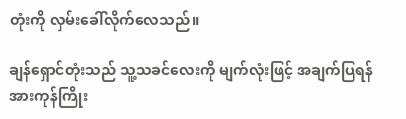တုံးကို လှမ်းခေါ်လိုက်လေသည်။

ချန်ရှောင်တုံးသည် သူ့သခင်လေးကို မျက်လုံးဖြင့် အချက်ပြရန် အားကုန်ကြိုး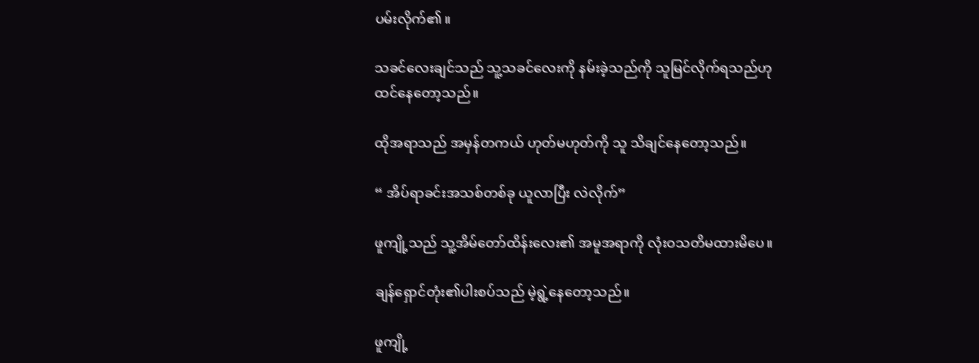ပမ်းလိုက်၏။

သခင်လေးချင်သည် သူ့သခင်လေးကို နမ်းခဲ့သည်ကို သူမြင်လိုက်ရသည်ဟု ထင်နေတော့သည်။

ထိုအရာသည် အမှန်တကယ် ဟုတ်မဟုတ်ကို သူ သိချင်နေတော့သည်။

“ အိပ်ရာခင်းအသစ်တစ်ခု ယူလာပြီး လဲလိုက်”

ဖူကျို့သည် သူ့အိမ်တော်ထိန်းလေး၏ အမူအရာကို လုံးဝသတိမထားမိပေ။

ချန်ရှောင်တုံး၏ပါးစပ်သည် မဲ့ရွဲ့နေတော့သည်။

ဖူကျို့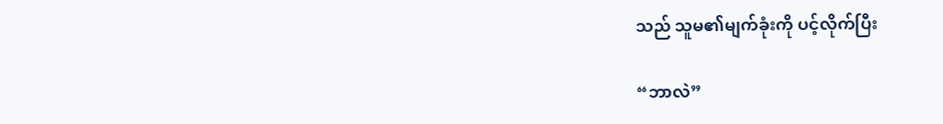သည် သူမ၏မျက်ခုံးကို ပင့်လိုက်ပြီး

“ဘာလဲ”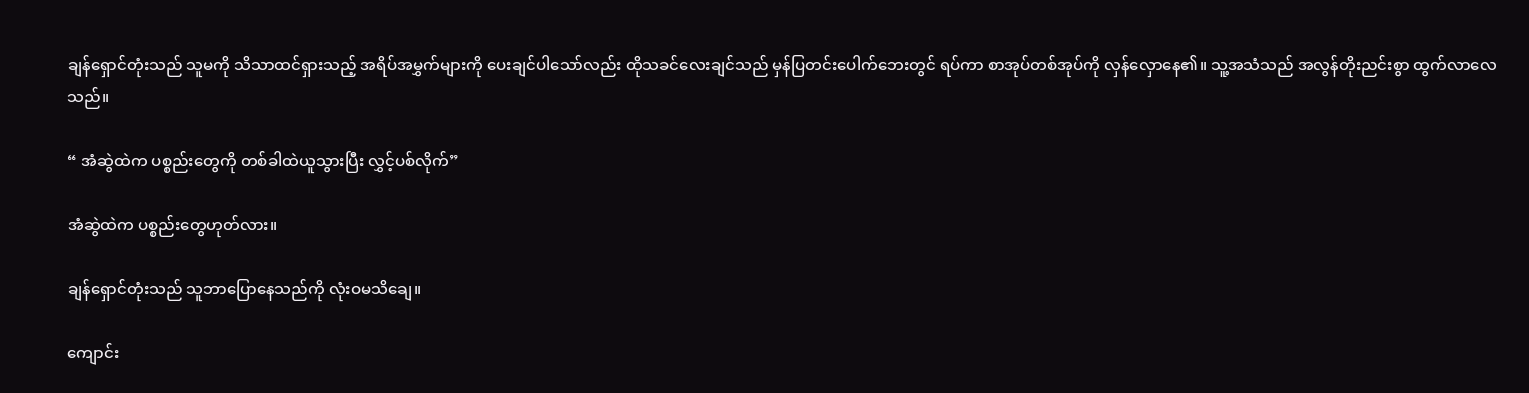ချန်ရှောင်တုံးသည် သူမကို သိသာထင်ရှားသည့် အရိပ်အမွှက်များကို ပေးချင်ပါသော်လည်း ထိုသခင်လေးချင်သည် မှန်ပြတင်းပေါက်ဘေးတွင် ရပ်ကာ စာအုပ်တစ်အုပ်ကို လှန်လှောနေ၏။ သူ့အသံသည် အလွန်တိုးညင်းစွာ ထွက်လာလေသည်။

“ အံဆွဲထဲက ပစ္စည်းတွေကို တစ်ခါထဲယူသွားပြီး လွှင့်ပစ်လိုက်”

အံဆွဲထဲက ပစ္စည်းတွေဟုတ်လား။

ချန်ရှောင်တုံးသည် သူဘာပြောနေသည်ကို လုံးဝမသိချေ။

ကျောင်း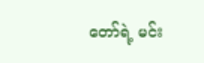တော်ရဲ့ မင်း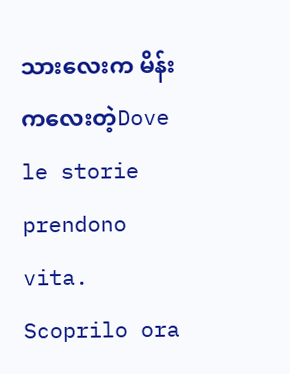သားလေးက မိန်းကလေးတဲ့Dove le storie prendono vita. Scoprilo ora